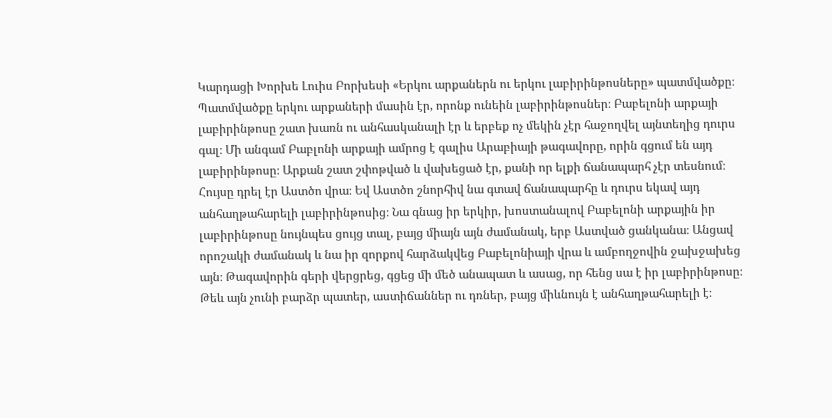Կարդացի Խորխե Լուիս Բորխեսի «Երկու արքաներն ու երկու լաբիրինթոսները» պատմվածքը։ Պատմվածքը երկու արքաների մասին էր, որոնք ունեին լաբիրինթոսներ։ Բաբելոնի արքայի լաբիրինթոսը շատ խառն ու անհասկանալի էր և երբեք ոչ մեկին չէր հաջողվել այնտեղից դուրս գալ։ Մի անգամ Բաբլոնի արքայի ամրոց է գալիս Արաբիայի թագավորը, որին գցում են այդ լաբիրինթոսը։ Արքան շատ շփոթված և վախեցած էր, քանի որ ելքի ճանապարհ չէր տեսնում։ Հույսը դրել էր Աստծո վրա։ Եվ Աստծո շնորհիվ նա գտավ ճանապարհը և դուրս եկավ այդ անհաղթահարելի լաբիրինթոսից։ Նա գնաց իր երկիր, խոստանալով Բաբելոնի արքային իր լաբիրինթոսը նույնպես ցույց տալ, բայց միայն այն ժամանակ, երբ Աստված ցանկանա։ Անցավ որոշակի ժամանակ և նա իր զորքով հարձակվեց Բաբելոնիայի վրա և ամբողջովին ջախջախեց այն։ Թագավորին գերի վերցրեց, գցեց մի մեծ անապատ և ասաց, որ հենց սա է իր լաբիրինթոսը։ Թեև այն չունի բարձր պատեր, աստիճաններ ու դռներ, բայց միևնույն է անհաղթահարելի է։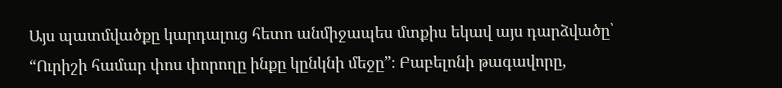Այս պատմվածքը կարդալուց հետո անմիջապես մտքիս եկավ այս դարձվածը՝ “Ուրիշի համար փոս փորողը ինքը կընկնի մեջը”։ Բաբելոնի թագավորը,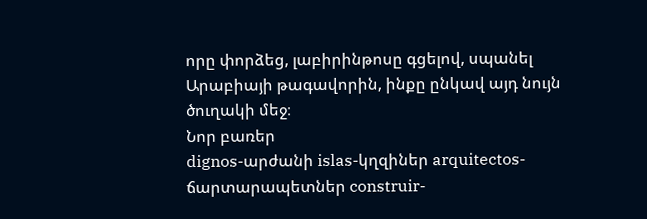որը փորձեց, լաբիրինթոսը գցելով, սպանել Արաբիայի թագավորին, ինքը ընկավ այդ նույն ծուղակի մեջ։
Նոր բառեր
dignos-արժանի islas-կղզիներ arquitectos-ճարտարապետներ construir-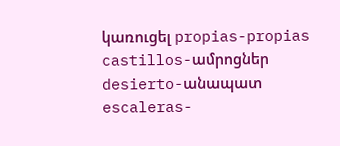կառուցել propias-propias castillos-ամրոցներ desierto-անապատ escaleras-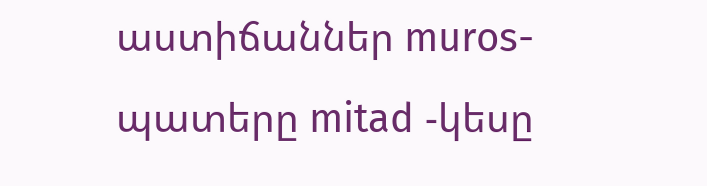աստիճաններ muros-պատերը mitad -կեսը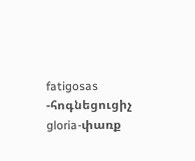fatigosas -հոգնեցուցիչ gloria-փառք